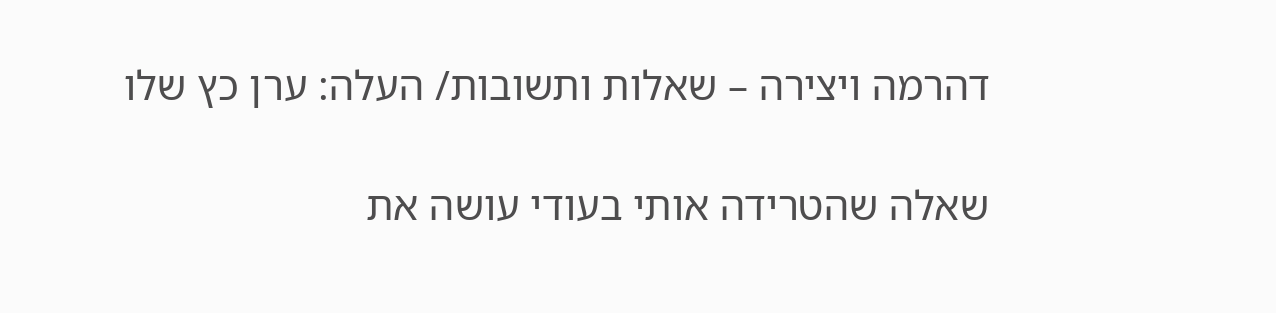דהרמה ויצירה – שאלות ותשובות/ העלה: ערן כץ שלו

שאלה שהטרידה אותי בעודי עושה את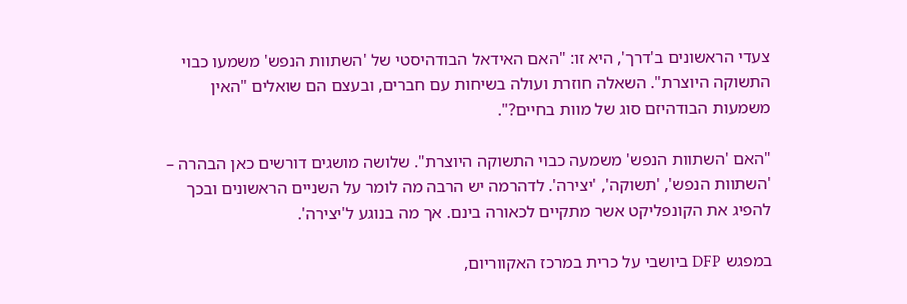צעדי הראשונים ב'דרך', היא זו: "האם האידאל הבודהיסטי של 'השתוות הנפש' משמעו כבוי התשוקה היוצרת". השאלה חוזרת ועולה בשיחות עם חברים, ובעצם הם שואלים "האין משמעות הבודהיזם סוג של מוות בחיים?".

"האם 'השתוות הנפש' משמעה כבוי התשוקה היוצרת". שלושה מושגים דורשים כאן הבהרה – 'השתוות הנפש', 'תשוקה', 'יצירה'. לדהרמה יש הרבה מה לומר על השניים הראשונים ובכך להפיג את הקונפליקט אשר מתקיים לכאורה בינם. אך מה בנוגע ל'יצירה'.

במפגש DFP ביושבי על כרית במרכז האקווריום,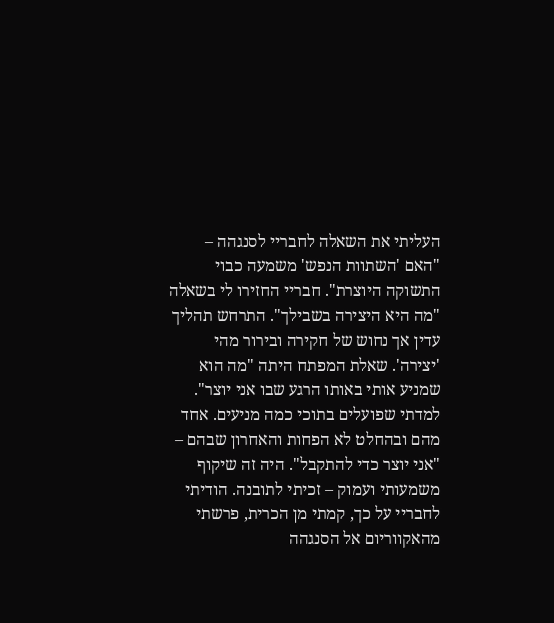העליתי את השאלה לחבריי לסנגהה – "האם 'השתוות הנפש' משמעה כבוי התשוקה היוצרת". חבריי החזירו לי בשאלה "מה היא היצירה בשבילך". התרחש תהליך עדין אך נחוש של חקירה ובירור מהי 'יצירה'. שאלת המפתח היתה "מה הוא שמניע אותי באותו הרגע שבו אני יוצר". למדתי שפועלים בתוכי כמה מניעים. אחד מהם ובהחלט לא הפחות והאחרון שבהם – "אני יוצר כדי להתקבל". היה זה שיקוף משמעותי ועמוק – זכיתי לתובנה. הודיתי לחבריי על כך, קמתי מן הכרית, פרשתי מהאקווריום אל הסנגהה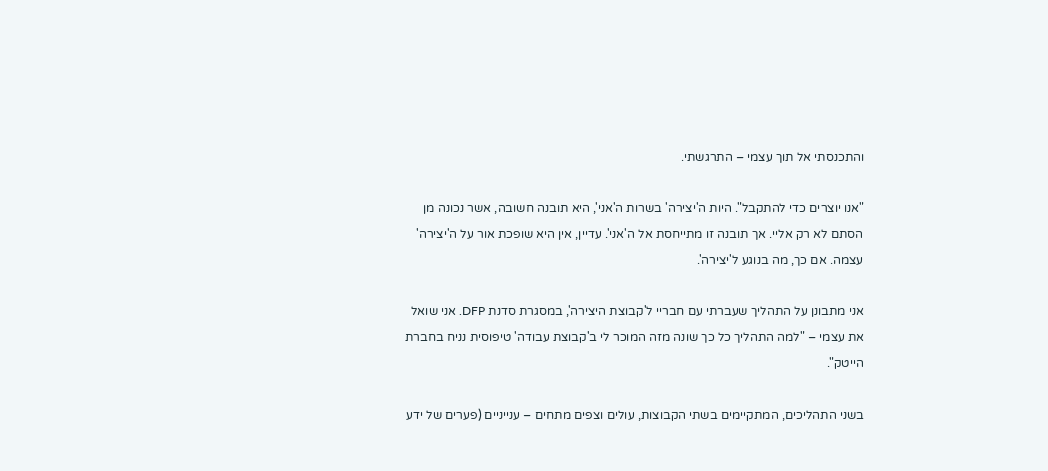והתכנסתי אל תוך עצמי – התרגשתי.

"אנו יוצרים כדי להתקבל". היות ה'יצירה' בשרות ה'אני', היא תובנה חשובה, אשר נכונה מן הסתם לא רק אליי. אך תובנה זו מתייחסת אל ה'אני'. עדיין, אין היא שופכת אור על ה'יצירה' עצמה. אם כך, מה בנוגע ל'יצירה'.

אני מתבונן על התהליך שעברתי עם חבריי ל'קבוצת היצירה', במסגרת סדנת DFP. אני שואל את עצמי – "למה התהליך כל כך שונה מזה המוכר לי ב'קבוצת עבודה' טיפוסית נניח בחברת הייטק".

בשני התהליכים, המתקיימים בשתי הקבוצות, עולים וצפים מתחים – ענייניים (פערים של ידע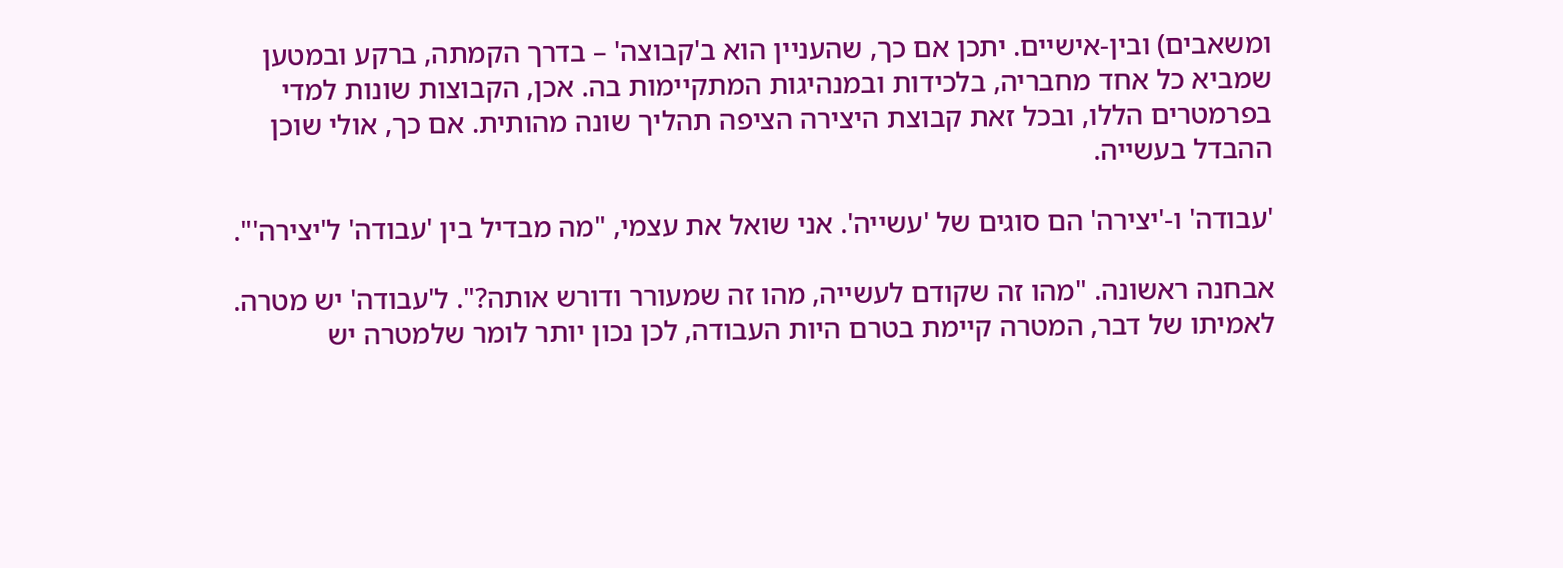ומשאבים) ובין-אישיים. יתכן אם כך, שהעניין הוא ב'קבוצה' – בדרך הקמתה, ברקע ובמטען שמביא כל אחד מחבריה, בלכידות ובמנהיגות המתקיימות בה. אכן, הקבוצות שונות למדי בפרמטרים הללו, ובכל זאת קבוצת היצירה הציפה תהליך שונה מהותית. אם כך, אולי שוכן ההבדל בעשייה.

'עבודה' ו-'יצירה' הם סוגים של 'עשייה'. אני שואל את עצמי, "מה מבדיל בין 'עבודה' ל'יצירה'".

אבחנה ראשונה. "מהו זה שקודם לעשייה, מהו זה שמעורר ודורש אותה?". ל'עבודה' יש מטרה. לאמיתו של דבר, המטרה קיימת בטרם היות העבודה, לכן נכון יותר לומר שלמטרה יש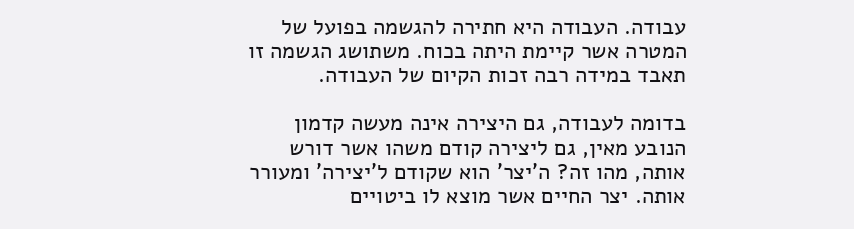עבודה. העבודה היא חתירה להגשמה בפועל של המטרה אשר קיימת היתה בכוח. משתושג הגשמה זו תאבד במידה רבה זכות הקיום של העבודה.

בדומה לעבודה, גם היצירה אינה מעשה קדמון הנובע מאין, גם ליצירה קודם משהו אשר דורש אותה, מהו זה? ה'יצר' הוא שקודם ל'יצירה' ומעורר אותה. יצר החיים אשר מוצא לו ביטויים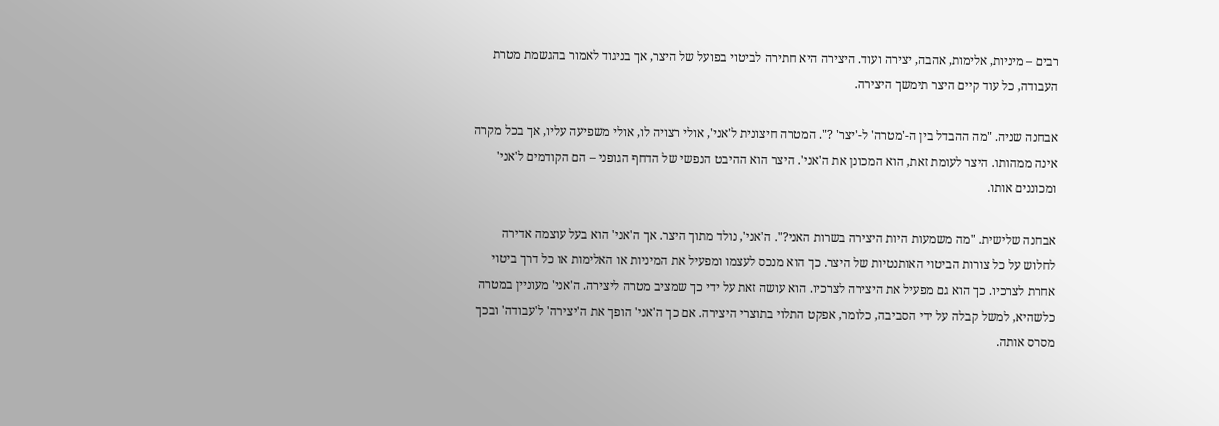רבים – מיניות, אלימות, אהבה, יצירה ועוד. היצירה היא חתירה לביטוי בפועל של היצר, אך בניגוד לאמור בהגשמת מטרת העבודה, כל עוד קיים היצר תימשך היצירה.

אבחנה שניה. "מה ההבדל בין ה-'מטרה' ל-'יצר' ?". המטרה חיצונית ל'אני', אולי רצויה לו, אולי משפיעה עליו, אך בכל מקרה אינה ממהותו. היצר לעומת זאת, הוא המכונן את ה'אני'. היצר הוא ההיבט הנפשי של הדחף הגופני – הם הקודמים ל'אני' ומכוננים אותו.

אבחנה שלישית. "מה משמעות היות היצירה בשרות האני?". ה'אני', נולד מתוך היצר. אך ה'אני' הוא בעל עוצמה אדירה לחלוש על כל צורות הביטוי האותנטיות של היצר. כך הוא מנכס לעצמו ומפעיל את המיניות או האלימות או כל דרך ביטוי אחרת לצרכיו. כך הוא גם מפעיל את היצירה לצרכיו. הוא עושה זאת על ידי כך שמציב מטרה ליצירה. ה'אני' מעוניין במטרה כלשהיא, למשל קבלה על ידי הסביבה, כלומר, אפקט התלוי בתוצרי היצירה. אם כך ה'אני' הופך את ה'יצירה' ל'עבודה' ובכך מסרס אותה.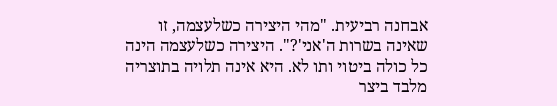אבחנה רביעית. "מהי היצירה כשלעצמה, זו שאינה בשרות ה'אני'?". היצירה כשלעצמה הינה כל כולה ביטוי ותו לא. היא אינה תלויה בתוצריה מלבד ביצר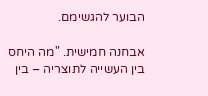הבוער להגשימם.

אבחנה חמישית. "מה היחס בין העשייה לתוצריה – בין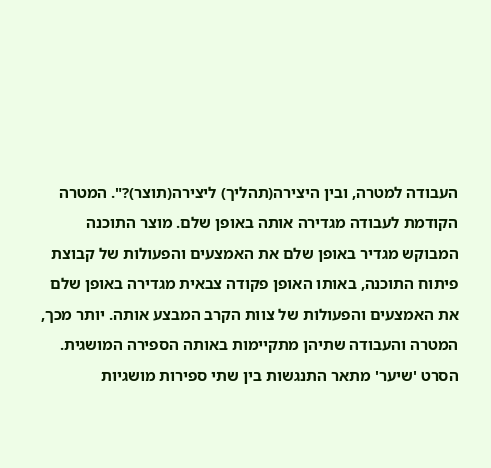העבודה למטרה, ובין היצירה(תהליך) ליצירה(תוצר)?". המטרה הקודמת לעבודה מגדירה אותה באופן שלם. מוצר התוכנה המבוקש מגדיר באופן שלם את האמצעים והפעולות של קבוצת פיתוח התוכנה, באותו האופן פקודה צבאית מגדירה באופן שלם את האמצעים והפעולות של צוות הקרב המבצע אותה. יותר מכך, המטרה והעבודה שתיהן מתקיימות באותה הספירה המושגית. הסרט 'שיער' מתאר התנגשות בין שתי ספירות מושגיות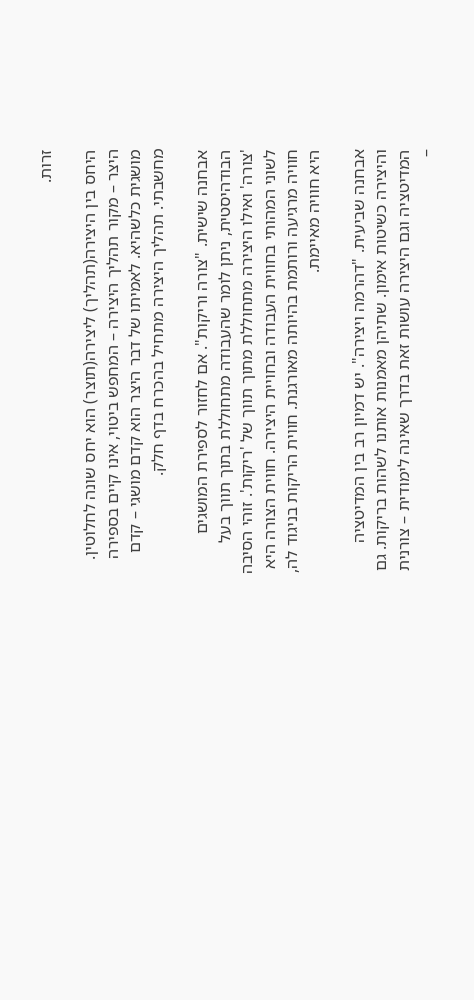זרות.

היחס בין היצירה(תהליך) ליצירה(תוצר) הוא יחס שונה לחלוטין. היצר – מקור תהליך היצירה – המחפש ביטוי, אינו קיים בספירה מושגית כלשהיא. לאמיתו של דבר היצר הוא קדם מושגי – קדם מחשבתי. תהליך היצירה מתחיל בהכרח בדף חלק.

אבחנה שישית. "צורה וריקות". אם לחזור לספירת המושגים הבודהיסטית, ניתן לומר שהעבודה מתחוללת בתוך תווך בעל 'צורה' ואילו היצירה מתחוללת מתוך תווך של 'ריקות'. זוהי הסיבה לשוני המהותי בחווית העבודה ובחויית היצירה. חווית הצורה היא חוויה מרגיעה ורותמת בהיותה מאורגנת. חווית הריקות בניגוד לה, היא חוויה מאיימת.

אבחנה שביעית. "דהרמה ויצירה". יש דמיון רב בין המדיטציה והיצירה כשיטות אימון. שתיהן מאמנות אותנו לשהות בריקות. גם המדיטציה וגם היצירה עושות זאת בדרך שאינה לימודית – צורנית –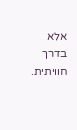אלא בדרך חוויתית.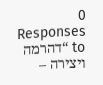0 Responses to “דהרמה ויצירה –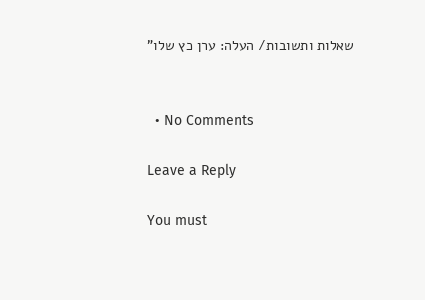שאלות ותשובות/ העלה: ערן כץ שלו”


  • No Comments

Leave a Reply

You must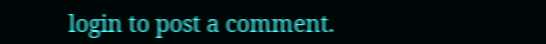login to post a comment.